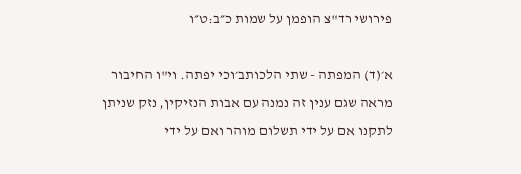פירושי רד"צ הופמן על שמות כ״ב:ט״ו

א׳(ד) המפתה - שתי הלכותב׳וכי יפתה. וי"ו החיבור מראה שגם ענין זה נמנה עם אבות הנזיקין, נזק שניתן לתקנו אם על ידי תשלום מוהר ואם על ידי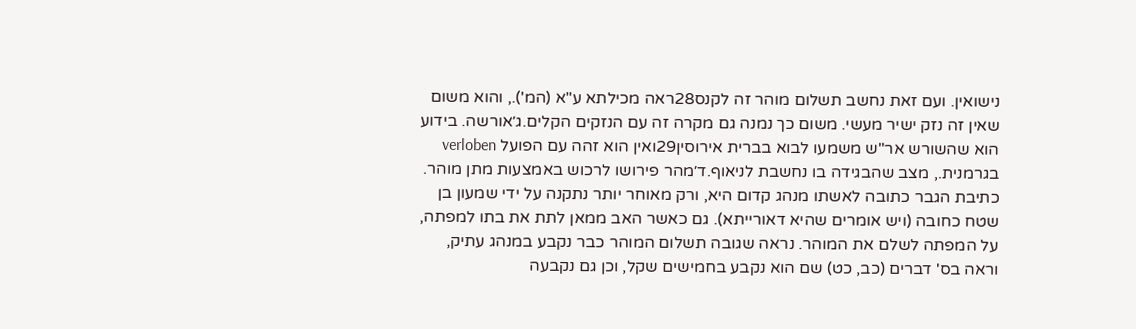נישואין. ועם זאת נחשב תשלום מוהר זה לקנס28ראה מכילתא ע"א (המ')., והוא משום שאין זה נזק ישיר מעשי. משום כך נמנה גם מקרה זה עם הנזקים הקלים.ג׳אורשה. בידוע הוא שהשורש אר"ש משמעו לבוא בברית אירוסין29ואין הוא זהה עם הפועל verloben בגרמנית., מצב שהבגידה בו נחשבת לניאוף.ד׳מהר פירושו לרכוש באמצעות מתן מוהר. כתיבת הגבר כתובה לאשתו מנהג קדום היא, ורק מאוחר יותר נתקנה על ידי שמעון בן שטח כחובה (ויש אומרים שהיא דאורייתא). גם כאשר האב ממאן לתת את בתו למפתה, על המפתה לשלם את המוהר. נראה שגובה תשלום המוהר כבר נקבע במנהג עתיק, וראה בס' דברים (כב, כט) שם הוא נקבע בחמישים שקל, וכן גם נקבעה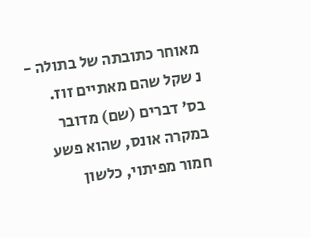מאוחר כתובתה של בתולה - נ שקל שהם מאתיים זוז. בס' דברים (שם) מדובר במקרה אונס, שהוא פשע חמור מפיתוי, כלשון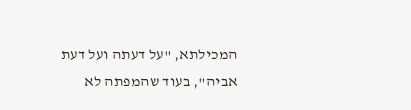המכילתא, "על דעתה ועל דעת אביה", בעוד שהמפתה לא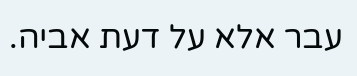עבר אלא על דעת אביה.